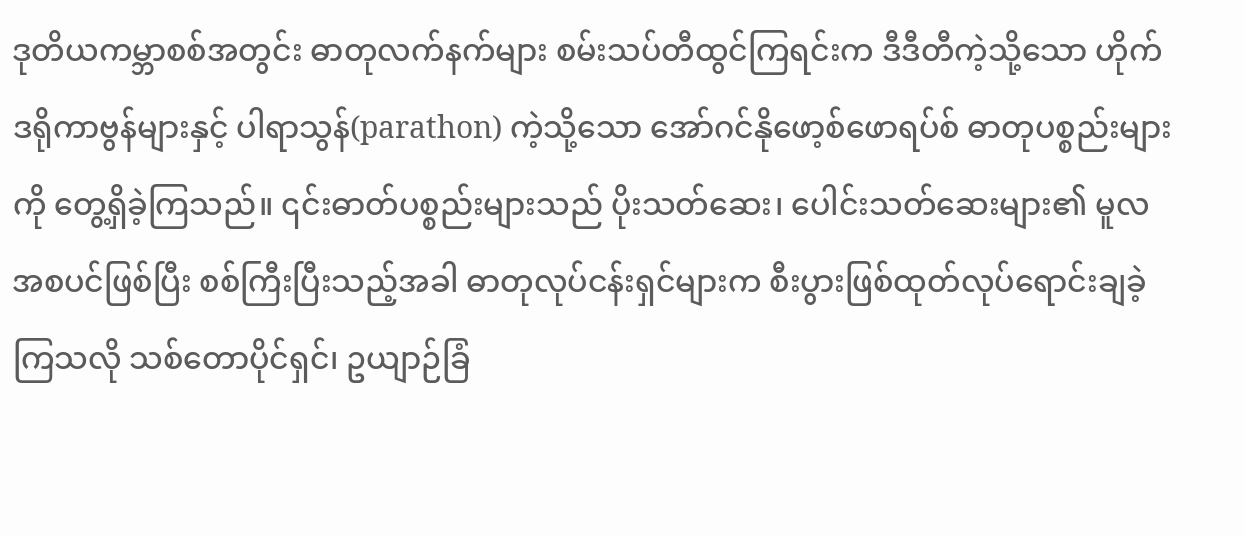ဒုတိယကမ္ဘာစစ်အတွင်း ဓာတုလက်နက်များ စမ်းသပ်တီထွင်ကြရင်းက ဒီဒီတီကဲ့သို့သော ဟိုက်ဒရိုကာဗွန်များနှင့် ပါရာသွန်(parathon) ကဲ့သို့သော အော်ဂင်နိုဖော့စ်ဖောရပ်စ် ဓာတုပစ္စည်းများကို တွေ့ရှိခဲ့ကြသည်။ ၎င်းဓာတ်ပစ္စည်းများသည် ပိုးသတ်ဆေး၊ ပေါင်းသတ်ဆေးများ၏ မူလအစပင်ဖြစ်ပြီး စစ်ကြီးပြီးသည့်အခါ ဓာတုလုပ်ငန်းရှင်များက စီးပွားဖြစ်ထုတ်လုပ်ရောင်းချခဲ့ကြသလို သစ်တောပိုင်ရှင်၊ ဥယျာဉ်ခြံ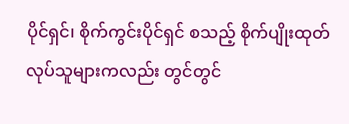ပိုင်ရှင်၊ စိုက်ကွင်းပိုင်ရှင် စသည့် စိုက်ပျိုးထုတ်လုပ်သူများကလည်း တွင်တွင်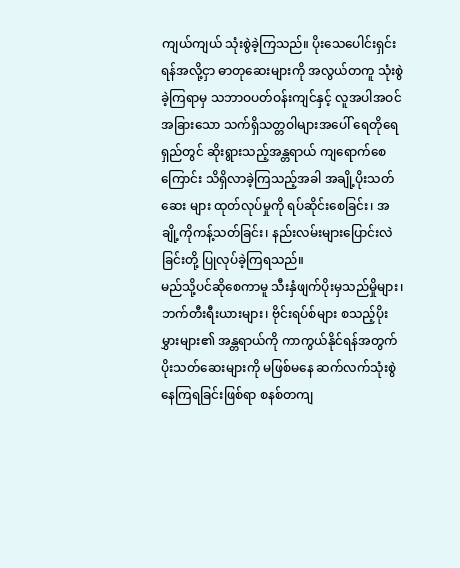ကျယ်ကျယ် သုံးစွဲခဲ့ကြသည်။ ပိုးသေပေါင်းရှင်းရန်အလို့ငှာ ဓာတုဆေးများကို အလွယ်တကူ သုံးစွဲခဲ့ကြရာမှ သဘာဝပတ်ဝန်းကျင်နှင့် လူအပါအဝင် အခြားသော သက်ရှိသတ္တဝါများအပေါ် ရေတိုရေရှည်တွင် ဆိုးရွားသည့်အန္တရာယ် ကျရောက်စေကြောင်း သိရှိလာခဲ့ကြသည့်အခါ အချို့ပိုးသတ်ဆေး များ ထုတ်လုပ်မှုကို ရပ်ဆိုင်းစေခြင်း၊ အချို့ကိုကန့်သတ်ခြင်း၊ နည်းလမ်းများပြောင်းလဲခြင်းတို့ ပြုလုပ်ခဲ့ကြရသည်။
မည်သို့ပင်ဆိုစေကာမူ သီးနှံဖျက်ပိုးမှသည်မှိုများ၊ ဘက်တီးရီးယားများ၊ ဗိုင်းရပ်စ်များ စသည့်ပိုးမွှားများ၏ အန္တရာယ်ကို ကာကွယ်နိုင်ရန်အတွက် ပိုးသတ်ဆေးများကို မဖြစ်မနေ ဆက်လက်သုံးစွဲနေကြရခြင်းဖြစ်ရာ စနစ်တကျ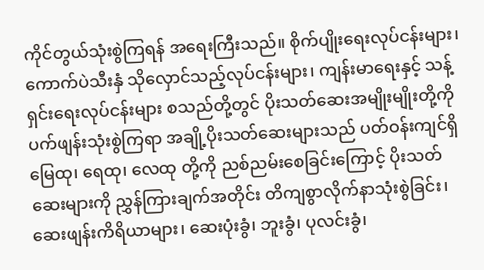ကိုင်တွယ်သုံးစွဲကြရန် အရေးကြီးသည်။ စိုက်ပျိုးရေးလုပ်ငန်းများ၊ ကောက်ပဲသီးနှံ သိုလှောင်သည့်လုပ်ငန်းများ၊ ကျန်းမာရေးနှင့် သန့်ရှင်းရေးလုပ်ငန်းများ စသည်တို့တွင် ပိုးသတ်ဆေးအမျိုးမျိုးတို့ကို ပက်ဖျန်းသုံးစွဲကြရာ အချို့ပိုးသတ်ဆေးများသည် ပတ်ဝန်းကျင်ရှိမြေထု၊ ရေထု၊ လေထု တို့ကို ညစ်ညမ်းစေခြင်းကြောင့် ပိုးသတ်ဆေးများကို ညွှန်ကြားချက်အတိုင်း တိကျစွာလိုက်နာသုံးစွဲခြင်း၊ ဆေးဖျန်းကိရိယာများ၊ ဆေးပုံးခွံ၊ ဘူးခွံ၊ ပုလင်းခွံ၊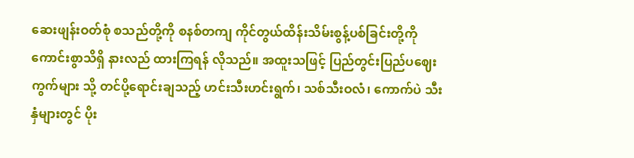ဆေးဖျန်းဝတ်စုံ စသည်တို့ကို စနစ်တကျ ကိုင်တွယ်ထိန်းသိမ်းစွန့်ပစ်ခြင်းတို့ကို ကောင်းစွာသိရှိ နားလည် ထားကြရန် လိုသည်။ အထူးသဖြင့် ပြည်တွင်းပြည်ပဈေးကွက်များ သို့ တင်ပို့ရောင်းချသည့် ဟင်းသီးဟင်းရွက်၊ သစ်သီးဝလံ၊ ကောက်ပဲ သီးနှံများတွင် ပိုး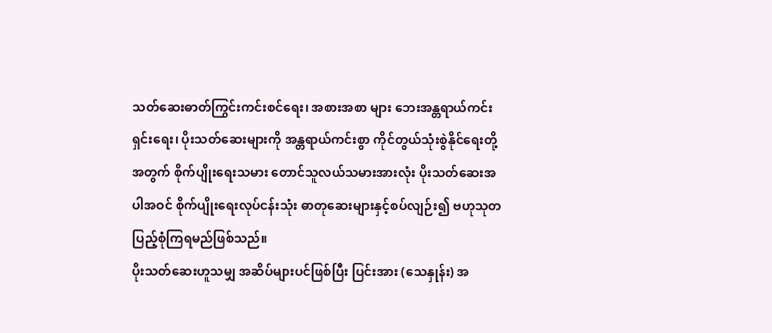သတ်ဆေးဓာတ်ကြွင်းကင်းစင်ရေး၊ အစားအစာ များ ဘေးအန္တရာယ်ကင်းရှင်းရေး၊ ပိုးသတ်ဆေးများကို အန္တရာယ်ကင်းစွာ ကိုင်တွယ်သုံးစွဲနိုင်ရေးတို့အတွက် စိုက်ပျိုးရေးသမား တောင်သူလယ်သမားအားလုံး ပိုးသတ်ဆေးအပါအဝင် စိုက်ပျိုးရေးလုပ်ငန်းသုံး ဓာတုဆေးများနှင့်စပ်လျဉ်း၍ ဗဟုသုတပြည့်စုံကြရမည်ဖြစ်သည်။
ပိုးသတ်ဆေးဟူသမျှ အဆိပ်များပင်ဖြစ်ပြီး ပြင်းအား (သေနှုန်း) အ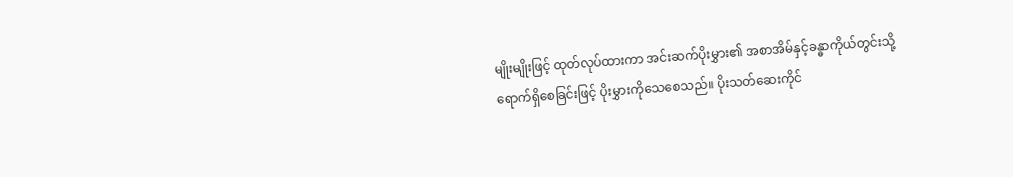မျိုးမျိုးဖြင့် ထုတ်လုပ်ထားကာ အင်းဆက်ပိုးမွှား၏ အစာအိမ်နှင့်ခန္ဓာကိုယ်တွင်းသို့ ရောက်ရှိစေခြင်းဖြင့် ပိုးမွှားကိုသေစေသည်။ ပိုးသတ်ဆေးကိုင်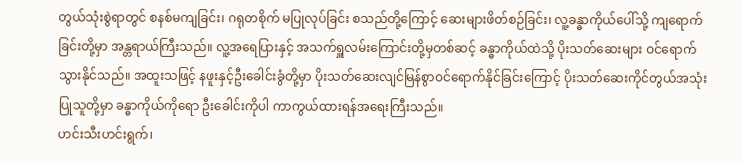တွယ်သုံးစွဲရာတွင် စနစ်မကျခြင်း၊ ဂရုတစိုက် မပြုလုပ်ခြင်း စသည်တို့ကြောင့် ဆေးများဖိတ်စဉ်ခြင်း၊ လူ့ခန္ဓာကိုယ်ပေါ်သို့ ကျရောက်ခြင်းတို့မှာ အန္တရာယ်ကြီးသည်။ လူ့အရေပြားနှင့် အသက်ရှူလမ်းကြောင်းတို့မှတစ်ဆင့် ခန္ဓာကိုယ်ထဲသို့ ပိုးသတ်ဆေးများ ဝင်ရောက်သွားနိုင်သည်။ အထူးသဖြင့် နဖူးနှင့်ဦးခေါင်းခွံတို့မှာ ပိုးသတ်ဆေးလျင်မြန်စွာဝင်ရောက်နိုင်ခြင်းကြောင့် ပိုးသတ်ဆေးကိုင်တွယ်အသုံးပြုသူတို့မှာ ခန္ဓာကိုယ်ကိုရော ဦးခေါင်းကိုပါ ကာကွယ်ထားရန်အရေးကြီးသည်။
ဟင်းသီးဟင်းရွက်၊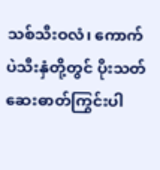သစ်သီးဝလံ၊ ကောက်ပဲသီးနှံတို့တွင် ပိုးသတ်ဆေးဓာတ်ကြွင်းပါ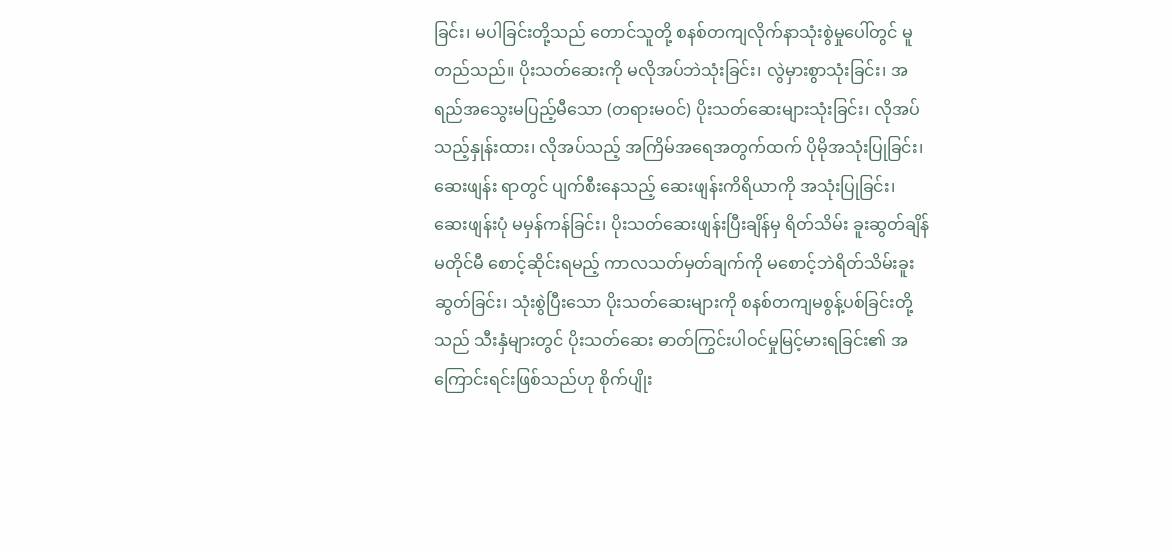ခြင်း၊ မပါခြင်းတို့သည် တောင်သူတို့ စနစ်တကျလိုက်နာသုံးစွဲမှုပေါ်တွင် မူတည်သည်။ ပိုးသတ်ဆေးကို မလိုအပ်ဘဲသုံးခြင်း၊ လွဲမှားစွာသုံးခြင်း၊ အရည်အသွေးမပြည့်မီသော (တရားမဝင်) ပိုးသတ်ဆေးများသုံးခြင်း၊ လိုအပ်သည့်နှုန်းထား၊ လိုအပ်သည့် အကြိမ်အရေအတွက်ထက် ပိုမိုအသုံးပြုခြင်း၊ ဆေးဖျန်း ရာတွင် ပျက်စီးနေသည့် ဆေးဖျန်းကိရိယာကို အသုံးပြုခြင်း၊ ဆေးဖျန်းပုံ မမှန်ကန်ခြင်း၊ ပိုးသတ်ဆေးဖျန်းပြီးချိန်မှ ရိတ်သိမ်း ခူးဆွတ်ချိန်မတိုင်မီ စောင့်ဆိုင်းရမည့် ကာလသတ်မှတ်ချက်ကို မစောင့်ဘဲရိတ်သိမ်းခူးဆွတ်ခြင်း၊ သုံးစွဲပြီးသော ပိုးသတ်ဆေးများကို စနစ်တကျမစွန့်ပစ်ခြင်းတို့သည် သီးနှံများတွင် ပိုးသတ်ဆေး ဓာတ်ကြွင်းပါဝင်မှုမြင့်မားရခြင်း၏ အကြောင်းရင်းဖြစ်သည်ဟု စိုက်ပျိုး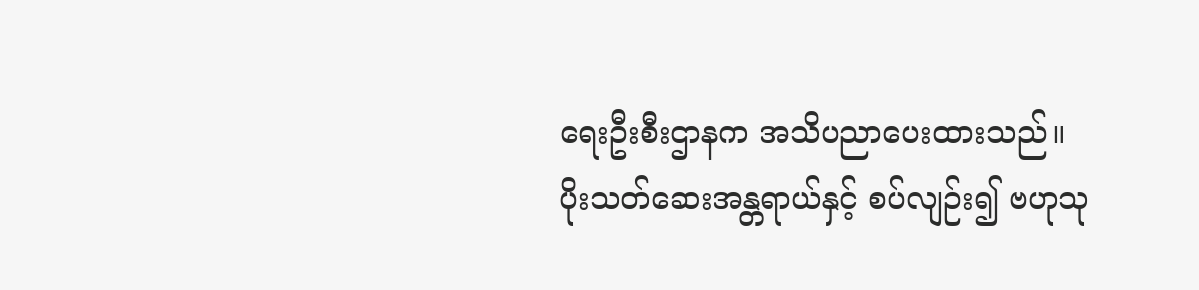ရေးဦးစီးဌာနက အသိပညာပေးထားသည်။
ပိုးသတ်ဆေးအန္တရာယ်နှင့် စပ်လျဉ်း၍ ဗဟုသု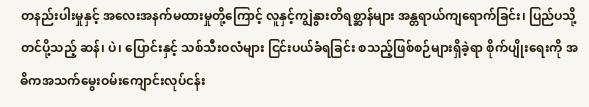တနည်းပါးမှုနှင့် အလေးအနက်မထားမှုတို့ကြောင့် လူနှင့်ကျွဲနွားတိရစ္ဆာန်များ အန္တရာယ်ကျရောက်ခြင်း၊ ပြည်ပသို့တင်ပို့သည့် ဆန်၊ ပဲ၊ ပြောင်းနှင့် သစ်သီးဝလံများ ငြင်းပယ်ခံရခြင်း စသည့်ဖြစ်စဉ်များရှိခဲ့ရာ စိုက်ပျိုးရေးကို အဓိကအသက်မွေးဝမ်းကျောင်းလုပ်ငန်း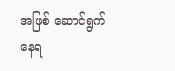အဖြစ် ဆောင်ရွက်နေရ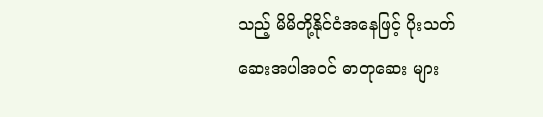သည့် မိမိတို့နိုင်ငံအနေဖြင့် ပိုးသတ်ဆေးအပါအဝင် ဓာတုဆေး များ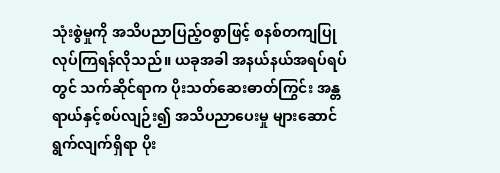သုံးစွဲမှုကို အသိပညာပြည့်ဝစွာဖြင့် စနစ်တကျပြုလုပ်ကြရန်လိုသည်။ ယခုအခါ အနယ်နယ်အရပ်ရပ်တွင် သက်ဆိုင်ရာက ပိုးသတ်ဆေးဓာတ်ကြွင်း အန္တရာယ်နှင့်စပ်လျဉ်း၍ အသိပညာပေးမှု များဆောင်ရွက်လျက်ရှိရာ ပိုး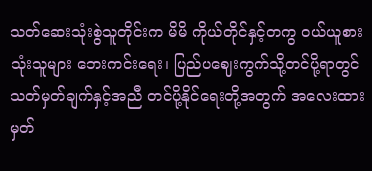သတ်ဆေးသုံးစွဲသူတိုင်းက မိမိ ကိုယ်တိုင်နှင့်တကွ ဝယ်ယူစားသုံးသူများ ဘေးကင်းရေး၊ ပြည်ပဈေးကွက်သို့တင်ပို့ရာတွင် သတ်မှတ်ချက်နှင့်အညီ တင်ပို့နိုင်ရေးတို့အတွက် အလေးထားမှတ်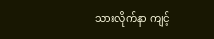သားလိုက်နာ ကျင့်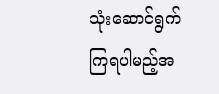သုံးဆောင်ရွက်ကြရပါမည့်အ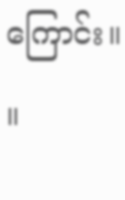ကြောင်း။ ။